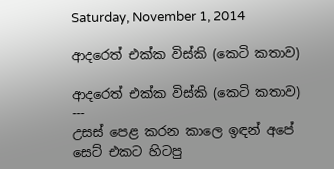Saturday, November 1, 2014

ආදරෙත් එක්ක විස්කි (කෙටි කතාව)

ආදරෙත් එක්ක විස්කි (කෙටි කතාව)
---
උසස් පෙළ කරන කාලෙ ඉඳන් අපේ සෙට් එකට හිටපු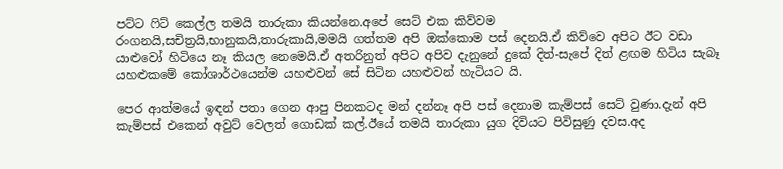පට්ට ෆිට් කෙල්ල තමයි තාරුකා කියන්නෙ.අපේ සෙට් එක කිව්වම රංගනයි,සචිත්‍රයි,භානුකයි,තාරුකායි,මමයි ගත්තම අපි ඔක්කොම පස් දෙනයි.ඒ කිව්වෙ අපිට ඊට වඩා යාළුවෝ හිටියෙ නෑ කියල නෙමෙයි.ඒ අතරිනුත් අපිට අපිව දැනුනේ දුකේ දිත්-සැපේ දිත් ළඟම හිටිය සැබෑ යහළුකමේ කෝශාර්ථයෙන්ම යහළුවන් සේ සිටින යහළුවන් හැටියට යි.

පෙර ආත්මයේ ඉඳන් පතා ගෙන ආපු පිනකටද මන් දන්නෑ අපි පස් දෙනාම කැම්පස් සෙට් වුණා.දැන් අපි කැම්පස් එකෙන් අවුට් වෙලත් ගොඩක් කල්.ඊයේ තමයි තාරුකා යුග දිවියට පිවිසුණු දවස.අද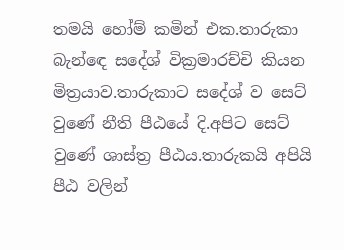තමයි හෝම් කමින් එක.තාරුකා බැන්ඳෙ සදේශ් වික්‍රමාරච්චි කියන මිත්‍රයාව.තාරුකාට සදේශ් ව සෙට් වුණේ නීති පීඨයේ දි.අපිට සෙට් වුණේ ශාස්ත්‍ර පීඨය.තාරුකයි අපියි පීඨ වලින්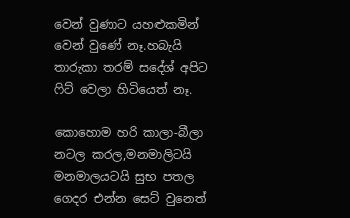වෙන් වුණාට යහළුකමින් වෙන් වුණේ නෑ.හබැයි තාරුකා තරම් සදේශ් අපිට ෆිට් වෙලා හිටියෙත් නෑ.

කොහොම හරි කාලා-බීලා නටල කරල,මනමාලිටයි මනමාලයටයි සුභ පතල ගෙදර එන්න සෙට් වුනෙත්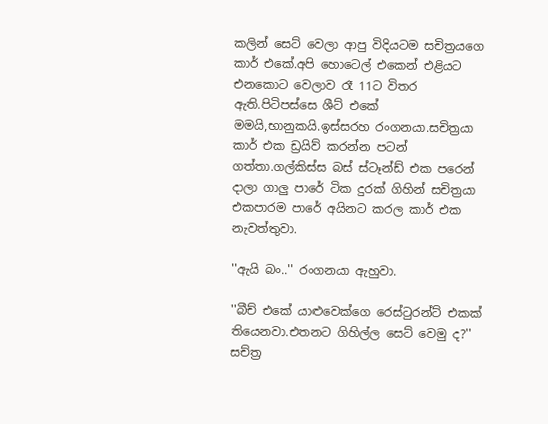කලින් සෙට් වෙලා ආපු විදියටම සචිත්‍රයගෙ කාර් එකේ.අපි හොටෙල් එකෙන් එළියට එනකොට වෙලාව රෑ 11ට විතර ඇති.පිටිපස්සෙ ශීට් එකේ මමයි,භානුකයි.ඉස්සරහ රංගනයා.සචිත්‍රයා කාර් එක ඩ්‍රයිව් කරන්න පටන් ගත්තා.ගල්කිස්ස බස් ස්ටෑන්ඩ් එක පරෙන් දාලා ගාලු පාරේ ටික දුරක් ගිහින් සචිත්‍රයා එකපාරම පාරේ අයිනට කරල කාර් එක නැවත්තුවා.

''ඇයි බං..'' රංගනයා ඇහුවා.

''බීච් එකේ යාළුවෙක්ගෙ රෙස්ටුරන්ට් එකක් තියෙනවා.එතනට ගිහිල්ල සෙට් වෙමු ද?''
සච්ත්‍ර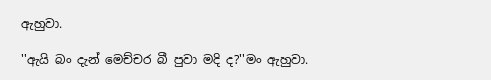ඇහුවා.

''ඇයි බං දැන් මෙච්චර බී පුවා මදි ද?''මං ඇහුවා.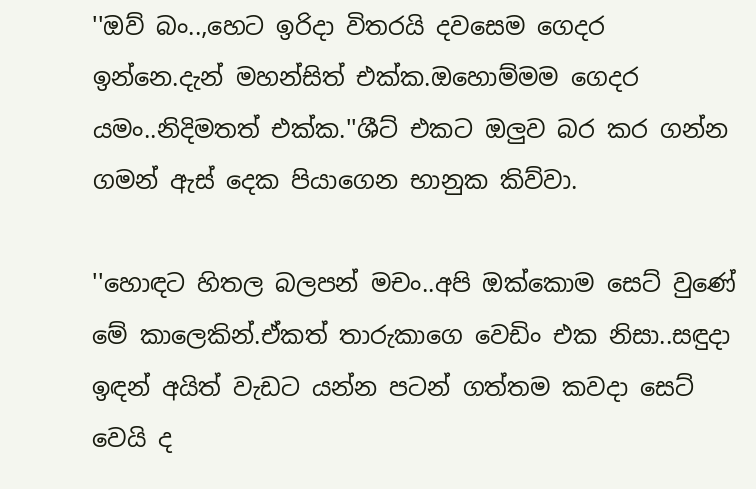''ඔව් බං..,හෙට ඉරිදා විතරයි දවසෙම ගෙදර ඉන්නෙ.දැන් මහන්සිත් එක්ක.ඔහොම්මම ගෙදර යමං..නිදිමතත් එක්ක.''ශීට් එකට ඔලුව බර කර ගන්න ගමන් ඇස් දෙක පියාගෙන භානුක කිව්වා.

''හොඳට හිතල බලපන් මචං..අපි ඔක්කොම සෙට් වුණේ මේ කාලෙකින්.ඒකත් තාරුකාගෙ වෙඩිං එක නිසා..සඳුදා ඉඳන් අයිත් වැඩට යන්න පටන් ගත්තම කවදා සෙට් වෙයි ද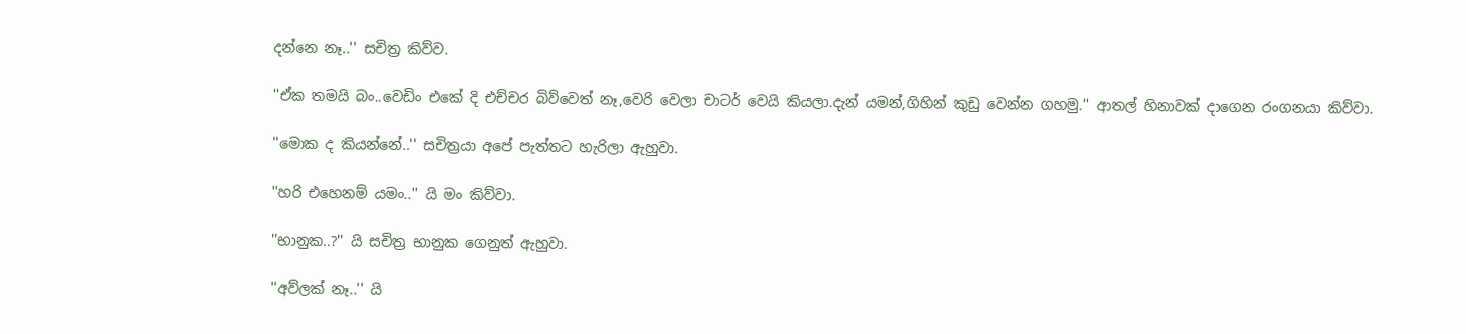දන්නෙ නෑ..'' සචිත්‍ර කිව්ව.

''ඒක තමයි බං..වෙඩිං එකේ දි එච්චර බිව්වෙත් නෑ,වෙරි වෙලා චාටර් වෙයි කියලා.දැන් යමන්,ගිහින් කුඩු වෙන්න ගහමු.'' ආතල් හිනාවක් දාගෙන රංගනයා කිව්වා.

''මොක ද කියන්නේ..'' සචිත්‍රයා අපේ පැත්තට හැරිලා ඇහුවා.

''හරි එහෙනම් යමං..'' යි මං කිව්වා.

''භානුක..?'' යි සචිත්‍ර භානුක ගෙනුත් ඇහුවා.

''අව්ලක් නෑ..'' යි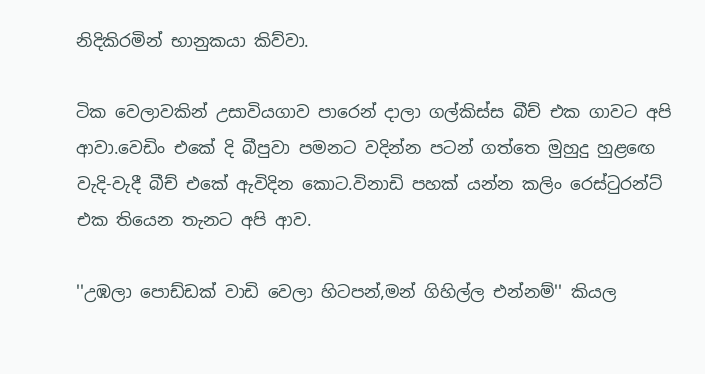නිදිකිරමින් භානුකයා කිව්වා.

ටික වෙලාවකින් උසාවියගාව පාරෙන් දාලා ගල්කිස්ස බීච් එක ගාවට අපි ආවා.වෙඩිං එකේ දි බීපුවා පමනට වදින්න පටන් ගත්තෙ මුහුදු හුළඟෙ වැදි-වැදී බීච් එකේ ඇවිදින කොට.විනාඩි පහක් යන්න කලිං රෙස්ටුරන්ට් එක තියෙන තැනට අපි ආව.

''උඹලා පොඩ්ඩක් වාඩි වෙලා හිටපන්,මන් ගිහිල්ල එන්නම්'' කියල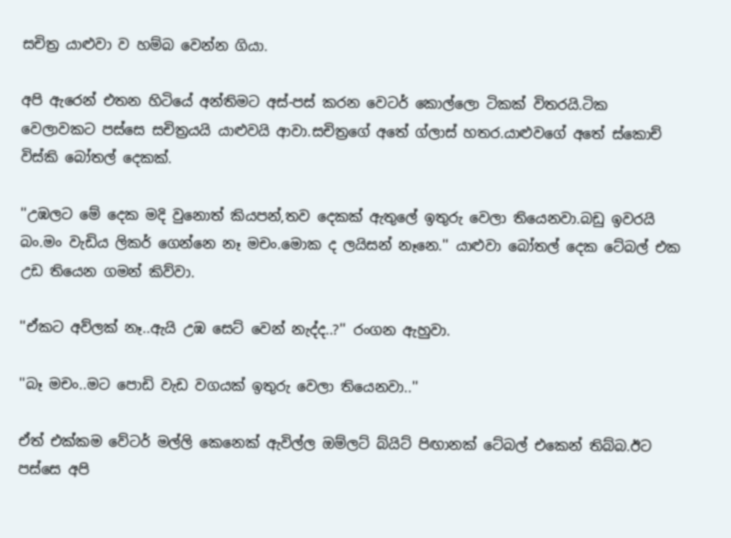සචිත්‍ර යාළුවා ව හම්බ වෙන්න ගියා.

අපි ඇරෙන් එතන හිටියේ අන්තිමට අස්-පස් කරන වෙටර් කොල්ලො ටිකක් විතරයි.ටික වෙලාවකට පස්සෙ සචිත්‍රයයි යාළුවයි ආවා.සචිත්‍රගේ අතේ ග්ලාස් හතර.යාළුවගේ අතේ ස්කොච් විස්කි බෝතල් දෙකක්.

''උඹලට මේ දෙක මදි වුනොත් කියපන්,තව දෙකක් ඇතුලේ ඉතුරු වෙලා තියෙනවා.බඩු ඉවරයි බං.මං වැඩිය ලිකර් ගෙන්නෙ නෑ මචං.මොක ද ලයිසන් නෑනෙ.'' යාළුවා බෝතල් දෙක ටේබල් එක උඩ තියෙන ගමන් කිව්වා.

''ඒකට අව්ලක් නෑ..ඇයි උඹ සෙට් වෙන් නැද්ද..?'' රංගන ඇහුවා.

''බෑ මචං..මට පොඩි වැඩ වගයක් ඉතුරු වෙලා තියෙනවා..''

ඒත් එක්කම වේටර් මල්ලි කෙනෙක් ඇවිල්ල ඔම්ලට් බ්යිට් පිඟානක් ටේබල් එකෙන් තිබ්බ.ඊට පස්සෙ අපි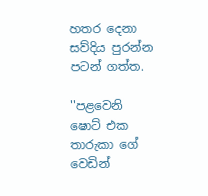හතර දෙනා සව්දිය පුරන්න පටන් ගත්ත.

''පළවෙනි ෂොට් එක තාරුකා ගේ වෙඩින්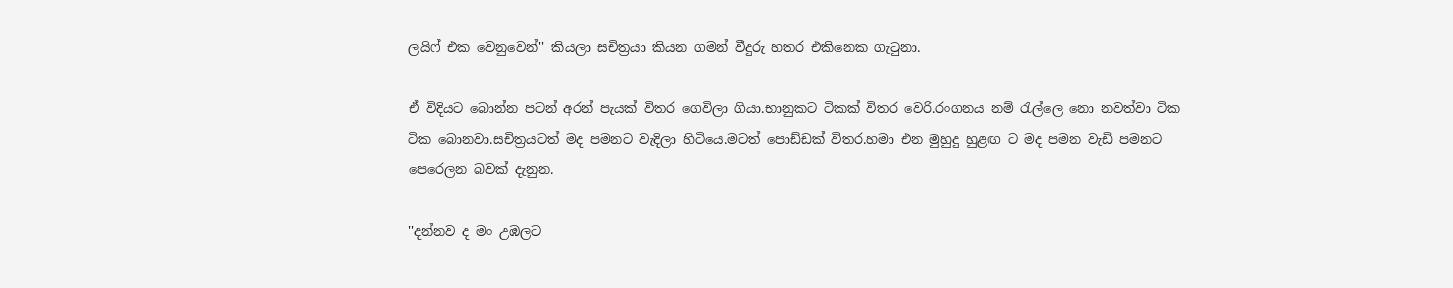ලයිෆ් එක වෙනුවෙන්'' කියලා සචිත්‍රයා කියන ගමන් වීදුරු හතර එකිනෙක ගැටුනා.

ඒ විදියට බොන්න පටන් අරන් පැයක් විතර ගෙවිලා ගියා.භානුකට ටිකක් විතර වෙරි.රංගනය නම් රැල්ලෙ නො නවත්වා ටික ටික බොනවා.සචිත්‍රයටත් මද පමනට වැදිලා හිටියෙ.මටත් පොඩ්ඩක් විතර.හමා එන මුහුදු හුළඟ ට මද පමන වැඩි පමනට පෙරෙලන බවක් දැනුන.

''දන්නව ද මං උඹලට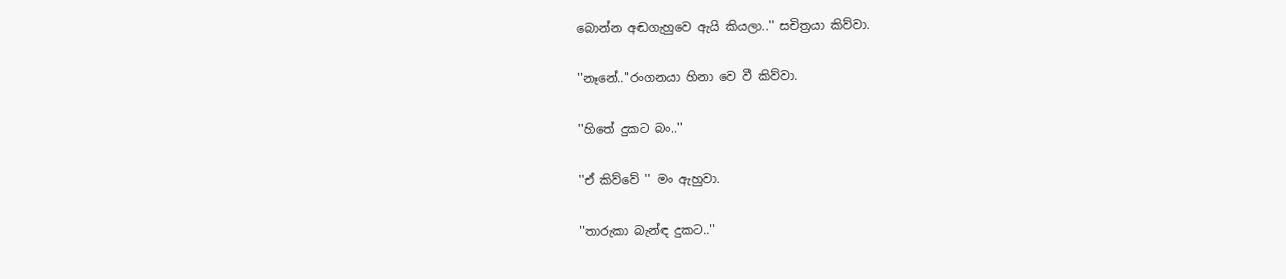බොන්න අඬගැහුවෙ ඇයි කියලා..'' සචිත්‍රයා කිව්වා.

''නෑනේ..''රංගනයා හිනා වෙ වී කිව්වා.

''හිතේ දුකට බං..''

''ඒ කිව්වේ '' මං ඇහුවා.

''තාරුකා බැන්ඳ දුකට..''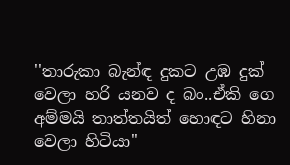''තාරුකා බැන්ඳ දුකට උඹ දුක් වෙලා හරි යනව ද බං..ඒකි ගෙ අම්මයි තාත්තයිත් හොඳට හිනා වෙලා හිටියා''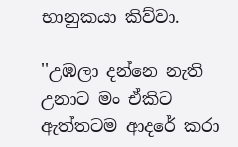භානුකයා කිව්වා.

''උඹලා දන්නෙ නැති උනාට මං ඒකිට ඇත්තටම ආදරේ කරා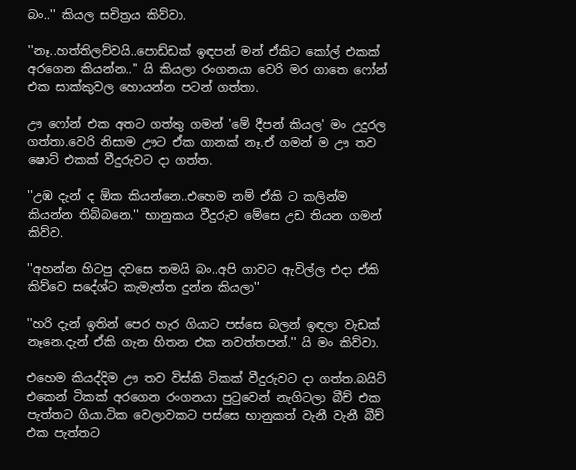බං..'' කියල සචිත්‍රය කිව්වා.

''නෑ..හත්තිලව්වයි..පොඩ්ඩක් ඉඳපන් මන් ඒකිට කෝල් එකක් අරගෙන කියන්න..'' යි කියලා රංගනයා වෙරි මර ගාතෙ ෆෝන් එක සාක්කුවල හොයන්න පටන් ගත්තා.

ඌ ෆෝන් එක අතට ගත්තු ගමන් 'මේ දීපන් කියල' මං උදුරල ගත්තා.වෙරි නිසාම ඌට ඒක ගානක් නෑ.ඒ ගමන් ම ඌ තව ෂොට් එකක් වීදුරුවට දා ගත්ත.

''උඹ දැන් ද ඕක කියන්නෙ..එහෙම නම් ඒකි ට කලින්ම කියන්න තිබ්බනෙ.'' භානුකය වීදුරුව මේසෙ උඩ තියන ගමන් කිව්ව.

''අහන්න හිටපු දවසෙ තමයි බං..අපි ගාවට ඇවිල්ල එදා ඒකි කිව්වෙ සදේශ්ට කැමැත්ත දුන්න කියලා''

''හරි දැන් ඉතින් පෙර හැර ගියාට පස්සෙ බලන් ඉඳලා වැඩක් නෑනෙ.දැන් ඒකි ගැන හිතන එක නවත්තපන්.'' යි මං කිව්වා.

එහෙම කියද්දිම ඌ තව විස්කි ටිකක් වීදුරුවට දා ගත්ත.බයිට් එකෙන් ටිකක් අරගෙන රංගනයා පුටුවෙන් නැගිටලා බීච් එක පැත්තට ගියා.ටික වෙලාවකට පස්සෙ භානුකත් වැනී වැනී බීච් එක පැත්තට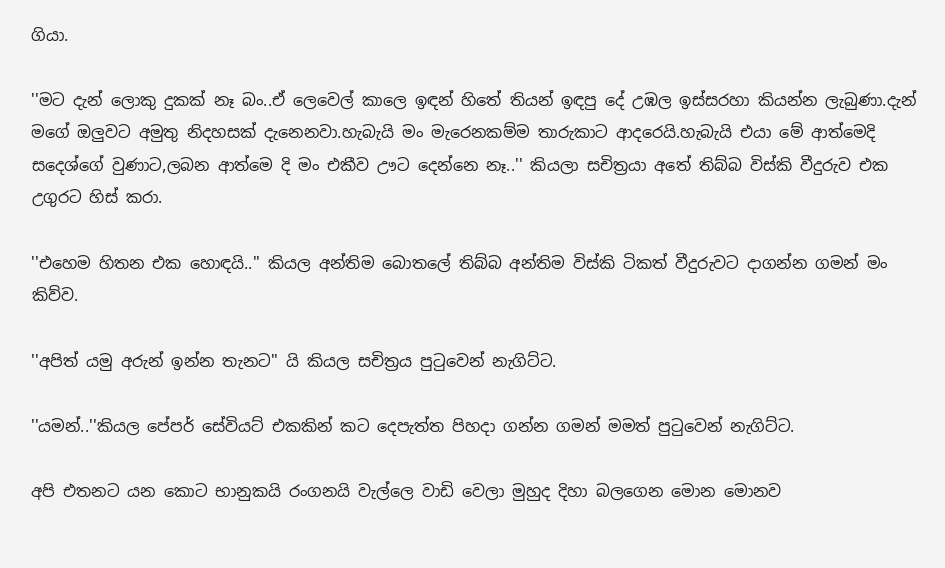ගියා.

''මට දැන් ලොකු දුකක් නෑ බං..ඒ ලෙවෙල් කාලෙ ඉඳන් හිතේ තියන් ඉඳපු දේ උඹල ඉස්සරහා කියන්න ලැබුණා.දැන් මගේ ඔලුවට අමුතු නිදහසක් දැනෙනවා.හැබැයි මං මැරෙනකම්ම තාරුකාට ආදරෙයි.හැබැයි එයා මේ ආත්මෙදි සදෙශ්ගේ වුණාට,ලබන ආත්මෙ දි මං එකීව ඌට දෙන්නෙ නෑ..'' කියලා සචිත්‍රයා අතේ තිබ්බ විස්කි වීදුරුව එක උගුරට හිස් කරා.

''එහෙම හිතන එක හොඳයි..'' කියල අන්තිම බොතලේ තිබ්බ අන්තිම විස්කි ටිකත් වීදුරුවට දාගන්න ගමන් මං කිව්ව.

''අපිත් යමු අරුන් ඉන්න තැනට'' යි කියල සචිත්‍රය පුටුවෙන් නැගිට්ට.

''යමන්..''කියල පේපර් සේවියට් එකකින් කට දෙපැත්ත පිහදා ගන්න ගමන් මමත් පුටුවෙන් නැගිට්ට.

අපි එතනට යන කොට භානුකයි රංගනයි වැල්ලෙ වාඩි වෙලා මුහුද දිහා බලගෙන මොන මොනව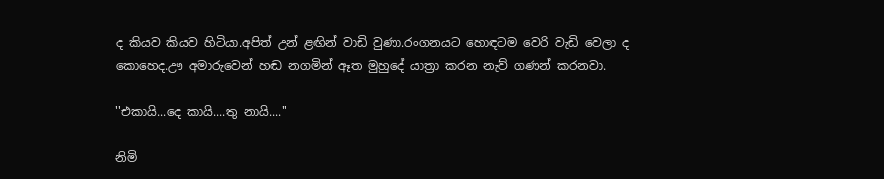ද කියව කියව හිටියා.අපිත් උන් ළඟින් වාඩි වුණා.රංගනයට හොඳටම වෙරි වැඩි වෙලා ද කොහෙද.ඌ අමාරුවෙන් හඬ නගමින් ඈත මුහුදේ යාත්‍රා කරන නැව් ගණන් කරනවා.

''එකායි...දෙ කායි....තු නායි....''

නිමි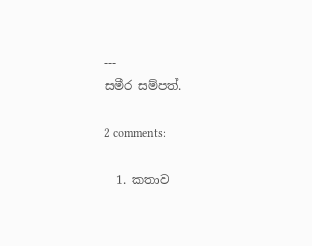---
සමීර සම්පත්.

2 comments:

  1. කතාව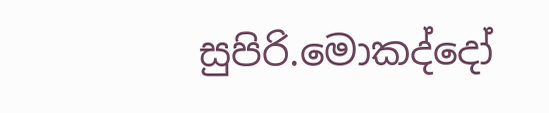සුපිරි.මොකද්දෝ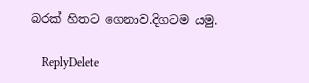බරක් හිතට ගෙනාව.දිගටම යමු.

    ReplyDelete